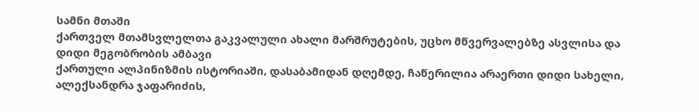სამნი მთაში
ქართველ მთამსვლელთა გაკვალული ახალი მარშრუტების, უცხო მწვერვალებზე ასვლისა და დიდი მეგობრობის ამბავი
ქართული ალპინიზმის ისტორიაში, დასაბამიდან დღემდე, ჩაწერილია არაერთი დიდი სახელი, ალექსანდრა ჯაფარიძის,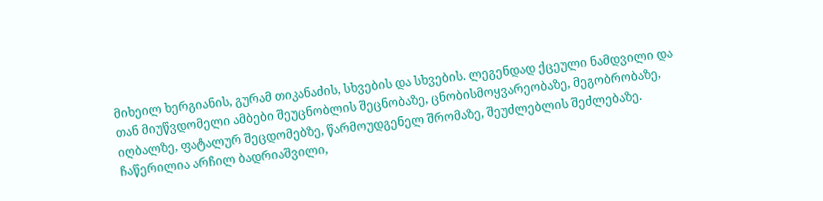მიხეილ ხერგიანის, გურამ თიკანაძის, სხვების და სხვების. ლეგენდად ქცეული ნამდვილი და თან მიუწვდომელი ამბები შეუცნობლის შეცნობაზე, ცნობისმოყვარეობაზე, მეგობრობაზე, იღბალზე, ფატალურ შეცდომებზე, წარმოუდგენელ შრომაზე, შეუძლებლის შეძლებაზე. ჩაწერილია არჩილ ბადრიაშვილი,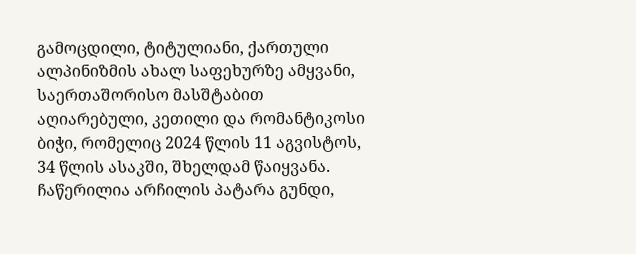გამოცდილი, ტიტულიანი, ქართული ალპინიზმის ახალ საფეხურზე ამყვანი, საერთაშორისო მასშტაბით აღიარებული, კეთილი და რომანტიკოსი ბიჭი, რომელიც 2024 წლის 11 აგვისტოს, 34 წლის ასაკში, შხელდამ წაიყვანა. ჩაწერილია არჩილის პატარა გუნდი,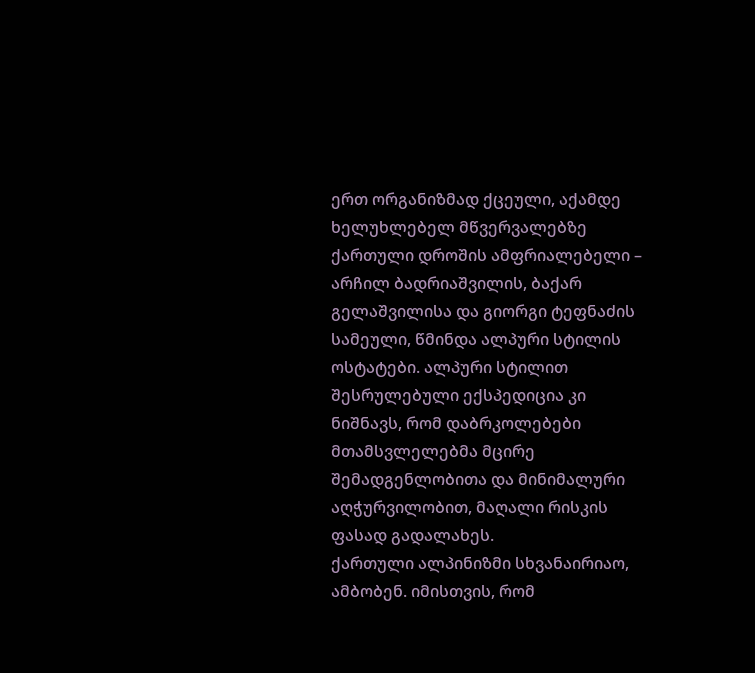ერთ ორგანიზმად ქცეული, აქამდე ხელუხლებელ მწვერვალებზე ქართული დროშის ამფრიალებელი – არჩილ ბადრიაშვილის, ბაქარ გელაშვილისა და გიორგი ტეფნაძის სამეული, წმინდა ალპური სტილის ოსტატები. ალპური სტილით შესრულებული ექსპედიცია კი ნიშნავს, რომ დაბრკოლებები მთამსვლელებმა მცირე შემადგენლობითა და მინიმალური აღჭურვილობით, მაღალი რისკის ფასად გადალახეს.
ქართული ალპინიზმი სხვანაირიაო, ამბობენ. იმისთვის, რომ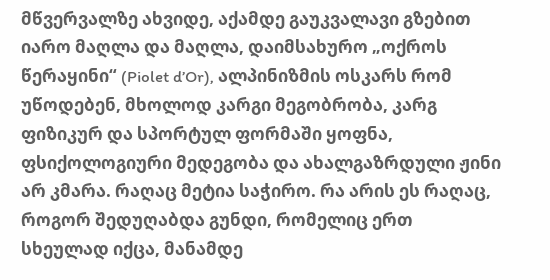მწვერვალზე ახვიდე, აქამდე გაუკვალავი გზებით იარო მაღლა და მაღლა, დაიმსახურო „ოქროს წერაყინი“ (Piolet d’Or), ალპინიზმის ოსკარს რომ უწოდებენ, მხოლოდ კარგი მეგობრობა, კარგ ფიზიკურ და სპორტულ ფორმაში ყოფნა, ფსიქოლოგიური მედეგობა და ახალგაზრდული ჟინი არ კმარა. რაღაც მეტია საჭირო. რა არის ეს რაღაც, როგორ შედუღაბდა გუნდი, რომელიც ერთ სხეულად იქცა, მანამდე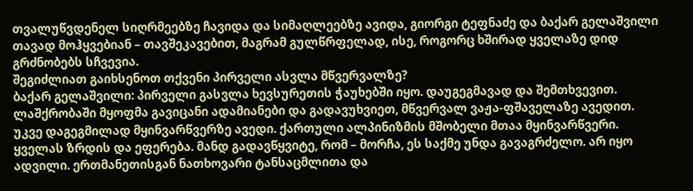თვალუწვდენელ სიღრმეებზე ჩავიდა და სიმაღლეებზე ავიდა, გიორგი ტეფნაძე და ბაქარ გელაშვილი თავად მოჰყვებიან – თავშეკავებით, მაგრამ გულწრფელად, ისე, როგორც ხშირად ყველაზე დიდ გრძნობებს სჩვევია.
შეგიძლიათ გაიხსენოთ თქვენი პირველი ასვლა მწვერვალზე?
ბაქარ გელაშვილი: პირველი გასვლა ხევსურეთის ჭაუხებში იყო. დაუგეგმავად და შემთხვევით. ლაშქრობაში მყოფმა გავიცანი ადამიანები და გადავუხვიეთ, მწვერვალ ვაჟა-ფშაველაზე ავედით. უკვე დაგეგმილად მყინვარწვერზე ავედი. ქართული ალპინიზმის მშობელი მთაა მყინვარწვერი. ყველას ზრდის და ეფერება. მანდ გადავწყვიტე, რომ – მორჩა, ეს საქმე უნდა გავაგრძელო. არ იყო ადვილი. ერთმანეთისგან ნათხოვარი ტანსაცმლითა და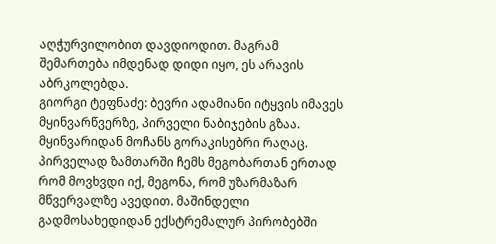აღჭურვილობით დავდიოდით. მაგრამ შემართება იმდენად დიდი იყო, ეს არავის აბრკოლებდა.
გიორგი ტეფნაძე: ბევრი ადამიანი იტყვის იმავეს მყინვარწვერზე, პირველი ნაბიჯების გზაა. მყინვარიდან მოჩანს გორაკისებრი რაღაც. პირველად ზამთარში ჩემს მეგობართან ერთად რომ მოვხვდი იქ, მეგონა, რომ უზარმაზარ მწვერვალზე ავედით. მაშინდელი გადმოსახედიდან ექსტრემალურ პირობებში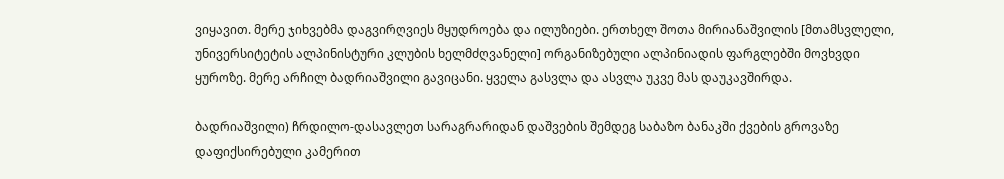ვიყავით. მერე ჯიხვებმა დაგვირღვიეს მყუდროება და ილუზიები. ერთხელ შოთა მირიანაშვილის [მთამსვლელი, უნივერსიტეტის ალპინისტური კლუბის ხელმძღვანელი] ორგანიზებული ალპინიადის ფარგლებში მოვხვდი ყუროზე. მერე არჩილ ბადრიაშვილი გავიცანი. ყველა გასვლა და ასვლა უკვე მას დაუკავშირდა.

ბადრიაშვილი) ჩრდილო-დასავლეთ სარაგრარიდან დაშვების შემდეგ საბაზო ბანაკში ქვების გროვაზე დაფიქსირებული კამერით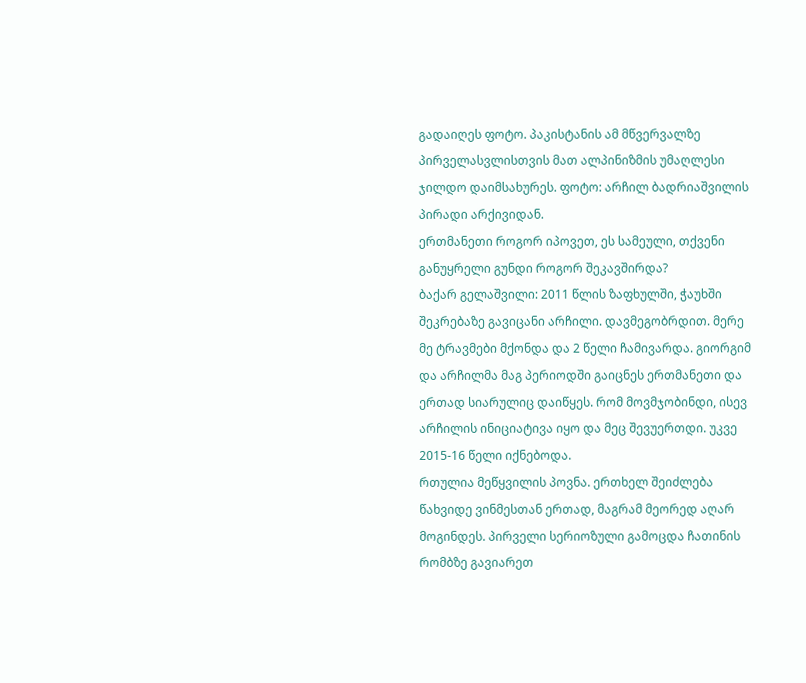გადაიღეს ფოტო. პაკისტანის ამ მწვერვალზე პირველასვლისთვის მათ ალპინიზმის უმაღლესი ჯილდო დაიმსახურეს. ფოტო: არჩილ ბადრიაშვილის პირადი არქივიდან.
ერთმანეთი როგორ იპოვეთ, ეს სამეული, თქვენი განუყრელი გუნდი როგორ შეკავშირდა?
ბაქარ გელაშვილი: 2011 წლის ზაფხულში, ჭაუხში შეკრებაზე გავიცანი არჩილი. დავმეგობრდით. მერე მე ტრავმები მქონდა და 2 წელი ჩამივარდა. გიორგიმ და არჩილმა მაგ პერიოდში გაიცნეს ერთმანეთი და ერთად სიარულიც დაიწყეს. რომ მოვმჯობინდი, ისევ არჩილის ინიციატივა იყო და მეც შევუერთდი. უკვე 2015-16 წელი იქნებოდა.
რთულია მეწყვილის პოვნა. ერთხელ შეიძლება წახვიდე ვინმესთან ერთად, მაგრამ მეორედ აღარ მოგინდეს. პირველი სერიოზული გამოცდა ჩათინის რომბზე გავიარეთ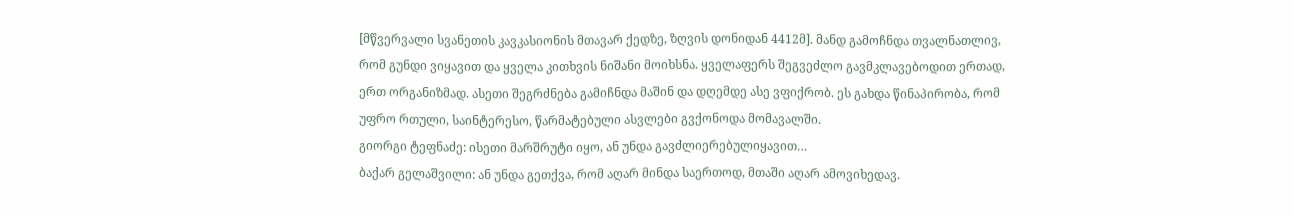[მწვერვალი სვანეთის კავკასიონის მთავარ ქედზე, ზღვის დონიდან 4412მ]. მანდ გამოჩნდა თვალნათლივ, რომ გუნდი ვიყავით და ყველა კითხვის ნიშანი მოიხსნა. ყველაფერს შეგვეძლო გავმკლავებოდით ერთად, ერთ ორგანიზმად. ასეთი შეგრძნება გამიჩნდა მაშინ და დღემდე ასე ვფიქრობ. ეს გახდა წინაპირობა, რომ უფრო რთული, საინტერესო, წარმატებული ასვლები გვქონოდა მომავალში.
გიორგი ტეფნაძე: ისეთი მარშრუტი იყო, ან უნდა გავძლიერებულიყავით…
ბაქარ გელაშვილი: ან უნდა გეთქვა, რომ აღარ მინდა საერთოდ, მთაში აღარ ამოვიხედავ.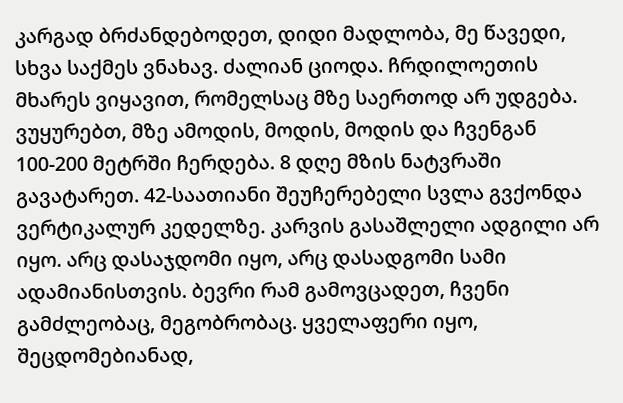კარგად ბრძანდებოდეთ, დიდი მადლობა, მე წავედი, სხვა საქმეს ვნახავ. ძალიან ციოდა. ჩრდილოეთის მხარეს ვიყავით, რომელსაც მზე საერთოდ არ უდგება. ვუყურებთ, მზე ამოდის, მოდის, მოდის და ჩვენგან 100-200 მეტრში ჩერდება. 8 დღე მზის ნატვრაში გავატარეთ. 42-საათიანი შეუჩერებელი სვლა გვქონდა ვერტიკალურ კედელზე. კარვის გასაშლელი ადგილი არ იყო. არც დასაჯდომი იყო, არც დასადგომი სამი ადამიანისთვის. ბევრი რამ გამოვცადეთ, ჩვენი გამძლეობაც, მეგობრობაც. ყველაფერი იყო, შეცდომებიანად,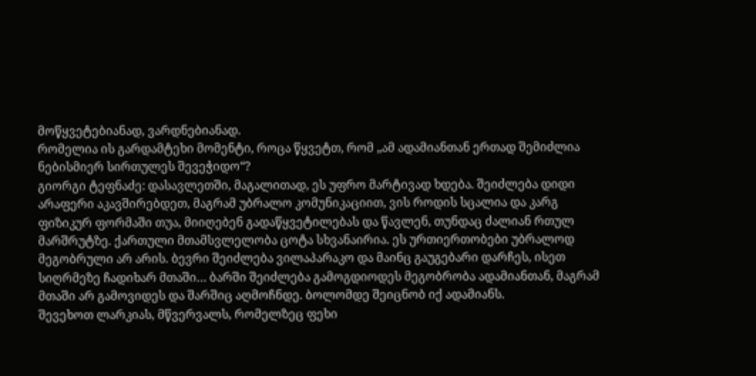მოწყვეტებიანად, ვარდნებიანად.
რომელია ის გარდამტეხი მომენტი, როცა წყვეტთ, რომ „ამ ადამიანთან ერთად შემიძლია ნებისმიერ სირთულეს შევეჭიდო“?
გიორგი ტეფნაძე: დასავლეთში, მაგალითად, ეს უფრო მარტივად ხდება. შეიძლება დიდი არაფერი აკავშირებდეთ, მაგრამ უბრალო კომუნიკაციით, ვის როდის სცალია და კარგ ფიზიკურ ფორმაში თუა, მიიღებენ გადაწყვეტილებას და წავლენ, თუნდაც ძალიან რთულ მარშრუტზე. ქართული მთამსვლელობა ცოტა სხვანაირია. ეს ურთიერთობები უბრალოდ მეგობრული არ არის. ბევრი შეიძლება ვილაპარაკო და მაინც გაუგებარი დარჩეს, ისეთ სიღრმეზე ჩადიხარ მთაში… ბარში შეიძლება გამოგდიოდეს მეგობრობა ადამიანთან, მაგრამ მთაში არ გამოვიდეს და შარშიც აღმოჩნდე. ბოლომდე შეიცნობ იქ ადამიანს.
შევეხოთ ლარკიას, მწვერვალს, რომელზეც ფეხი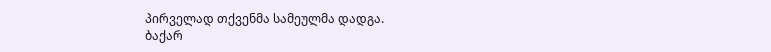პირველად თქვენმა სამეულმა დადგა.
ბაქარ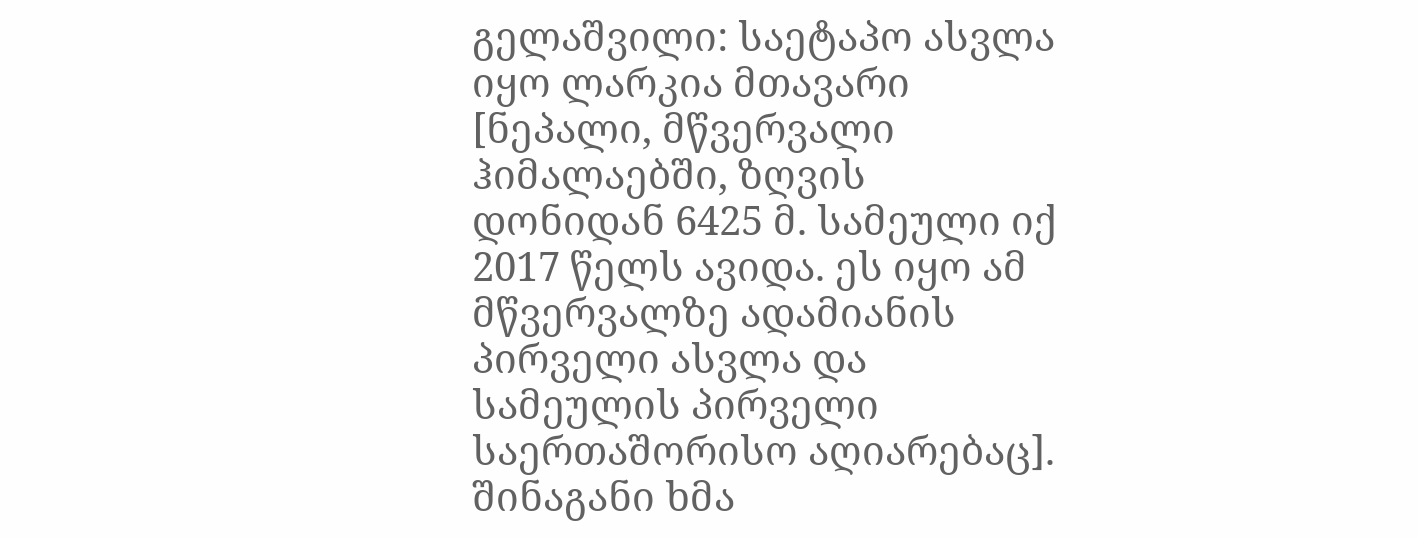გელაშვილი: საეტაპო ასვლა იყო ლარკია მთავარი [ნეპალი, მწვერვალი ჰიმალაებში, ზღვის დონიდან 6425 მ. სამეული იქ 2017 წელს ავიდა. ეს იყო ამ მწვერვალზე ადამიანის პირველი ასვლა და სამეულის პირველი საერთაშორისო აღიარებაც]. შინაგანი ხმა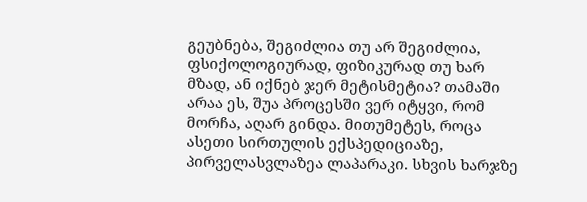გეუბნება, შეგიძლია თუ არ შეგიძლია, ფსიქოლოგიურად, ფიზიკურად თუ ხარ მზად, ან იქნებ ჯერ მეტისმეტია? თამაში არაა ეს, შუა პროცესში ვერ იტყვი, რომ მორჩა, აღარ გინდა. მითუმეტეს, როცა ასეთი სირთულის ექსპედიციაზე, პირველასვლაზეა ლაპარაკი. სხვის ხარჯზე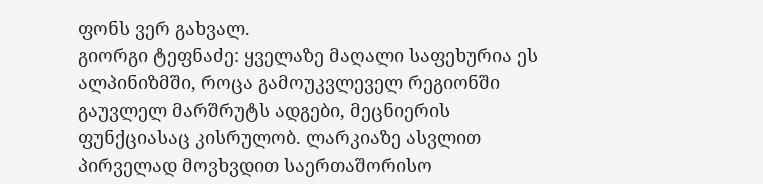ფონს ვერ გახვალ.
გიორგი ტეფნაძე: ყველაზე მაღალი საფეხურია ეს ალპინიზმში, როცა გამოუკვლეველ რეგიონში გაუვლელ მარშრუტს ადგები, მეცნიერის ფუნქციასაც კისრულობ. ლარკიაზე ასვლით პირველად მოვხვდით საერთაშორისო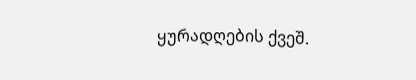ყურადღების ქვეშ.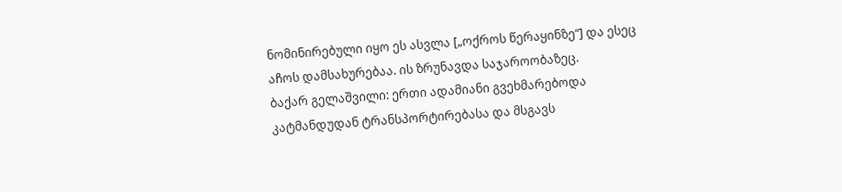ნომინირებული იყო ეს ასვლა [„ოქროს წერაყინზე“] და ესეც აჩოს დამსახურებაა. ის ზრუნავდა საჯაროობაზეც.
ბაქარ გელაშვილი: ერთი ადამიანი გვეხმარებოდა კატმანდუდან ტრანსპორტირებასა და მსგავს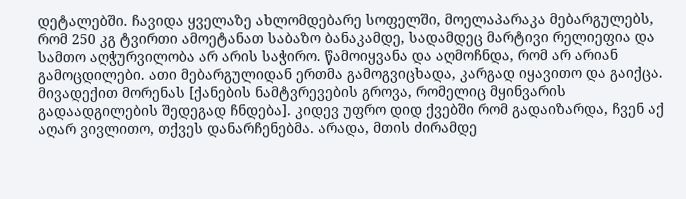დეტალებში. ჩავიდა ყველაზე ახლომდებარე სოფელში, მოელაპარაკა მებარგულებს, რომ 250 კგ ტვირთი ამოეტანათ საბაზო ბანაკამდე, სადამდეც მარტივი რელიეფია და სამთო აღჭურვილობა არ არის საჭირო. წამოიყვანა და აღმოჩნდა, რომ არ არიან გამოცდილები. ათი მებარგულიდან ერთმა გამოგვიცხადა, კარგად იყავითო და გაიქცა. მივადექით მორენას [ქანების ნამტვრევების გროვა, რომელიც მყინვარის გადაადგილების შედეგად ჩნდება]. კიდევ უფრო დიდ ქვებში რომ გადაიზარდა, ჩვენ აქ აღარ ვივლითო, თქვეს დანარჩენებმა. არადა, მთის ძირამდე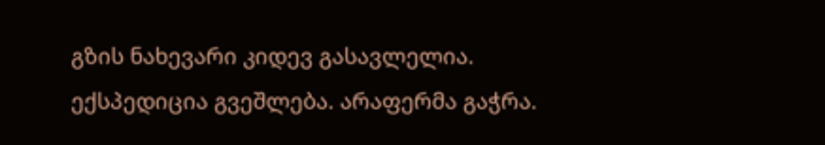გზის ნახევარი კიდევ გასავლელია. ექსპედიცია გვეშლება. არაფერმა გაჭრა.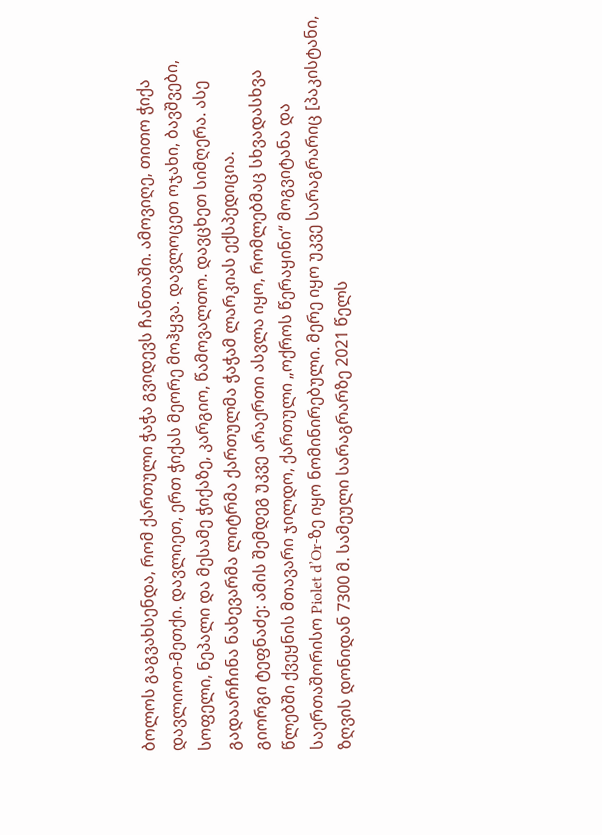ბოლოს გაგვახსენდა, რომ ქართული ჭაჭა გვიდევს ჩანთაში. ამოვიღე, თითო ჭიქა დავლიოთ-მეთქი. დავლიეთ, ერთ ჭიქას მეორე მოჰყვა. დავლოცეთ ოჯახი, ბავშვები, სოფელი, ნეპალი და მესამე ჭიქაზე, კარგიო, წამოვალთო. დავცხეთ სიმღერა. ასე გადაარჩინა ნახევარმა ლიტრმა ქართულმა ჭაჭამ ლარკიას ექსპედიცია.
გიორგი ტეფნაძე: ამის შემდეგ უკვე არაერთი ასვლა იყო, რომლებმაც სხვადასხვა წლებში ქვეყნის მთავარი ჯილდო, ქართული „ოქროს წერაყინი“ მოგვიტანა და საერთაშორისო Piolet d’Or-ზე იყო ნომინირებული. მერე იყო უკვე სარაგრარიც [პაკისტანი, ზღვის დონიდან 7300 მ. სამეული სარაგრარზე 2021 წელს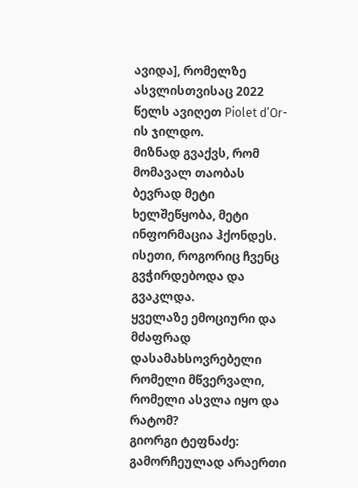ავიდა], რომელზე ასვლისთვისაც 2022 წელს ავიღეთ Piolet d’Or-ის ჯილდო.
მიზნად გვაქვს, რომ მომავალ თაობას ბევრად მეტი ხელშეწყობა, მეტი ინფორმაცია ჰქონდეს. ისეთი, როგორიც ჩვენც გვჭირდებოდა და გვაკლდა.
ყველაზე ემოციური და მძაფრად დასამახსოვრებელი რომელი მწვერვალი, რომელი ასვლა იყო და რატომ?
გიორგი ტეფნაძე: გამორჩეულად არაერთი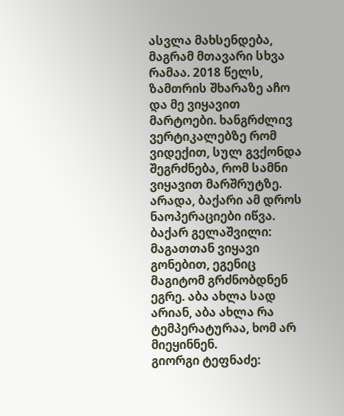ასვლა მახსენდება, მაგრამ მთავარი სხვა რამაა. 2018 წელს, ზამთრის შხარაზე აჩო და მე ვიყავით მარტოები. ხანგრძლივ ვერტიკალებზე რომ ვიდექით, სულ გვქონდა შეგრძნება, რომ სამნი ვიყავით მარშრუტზე. არადა, ბაქარი ამ დროს ნაოპერაციები იწვა.
ბაქარ გელაშვილი: მაგათთან ვიყავი გონებით, ეგენიც მაგიტომ გრძნობდნენ ეგრე. აბა ახლა სად არიან, აბა ახლა რა ტემპერატურაა, ხომ არ მიეყინნენ.
გიორგი ტეფნაძე: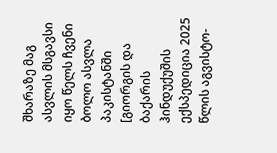შხარაზე მაგ ასვლის მსგავსი იყო წელს ჩვენი ბოლო ასვლა პაკისტანში [გიორგის და ბაქარის ჰინდუქუშის ექსპედიცია 2025 წლის აგვისტო-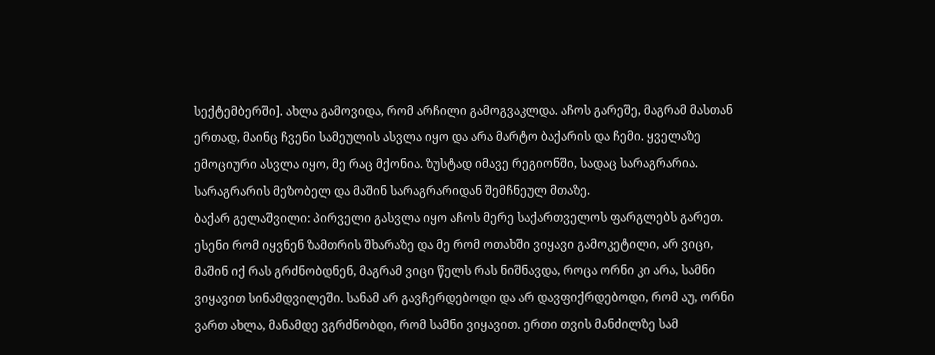სექტემბერში]. ახლა გამოვიდა, რომ არჩილი გამოგვაკლდა. აჩოს გარეშე, მაგრამ მასთან ერთად, მაინც ჩვენი სამეულის ასვლა იყო და არა მარტო ბაქარის და ჩემი. ყველაზე ემოციური ასვლა იყო, მე რაც მქონია. ზუსტად იმავე რეგიონში, სადაც სარაგრარია. სარაგრარის მეზობელ და მაშინ სარაგრარიდან შემჩნეულ მთაზე.
ბაქარ გელაშვილი: პირველი გასვლა იყო აჩოს მერე საქართველოს ფარგლებს გარეთ. ესენი რომ იყვნენ ზამთრის შხარაზე და მე რომ ოთახში ვიყავი გამოკეტილი, არ ვიცი, მაშინ იქ რას გრძნობდნენ, მაგრამ ვიცი წელს რას ნიშნავდა, როცა ორნი კი არა, სამნი ვიყავით სინამდვილეში. სანამ არ გავჩერდებოდი და არ დავფიქრდებოდი, რომ აუ, ორნი ვართ ახლა, მანამდე ვგრძნობდი, რომ სამნი ვიყავით. ერთი თვის მანძილზე სამ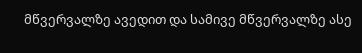მწვერვალზე ავედით და სამივე მწვერვალზე ასე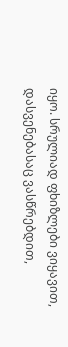იყო. სრულიად ფხიზლები ვიყავით, დასვენებასაც ვასწრებდით,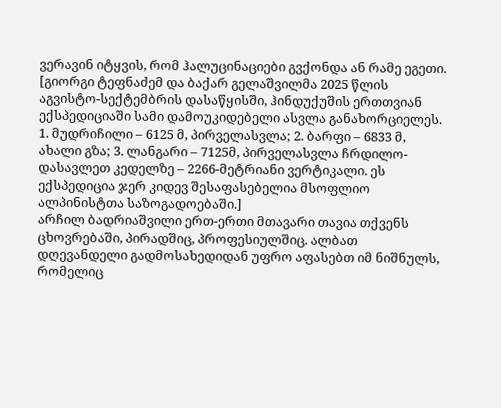ვერავინ იტყვის, რომ ჰალუცინაციები გვქონდა ან რამე ეგეთი.
[გიორგი ტეფნაძემ და ბაქარ გელაშვილმა 2025 წლის აგვისტო-სექტემბრის დასაწყისში, ჰინდუქუშის ერთთვიან ექსპედიციაში სამი დამოუკიდებელი ასვლა განახორციელეს. 1. მუდრიჩილი – 6125 მ, პირველასვლა; 2. ბარფი – 6833 მ, ახალი გზა; 3. ლანგარი – 7125მ, პირველასვლა ჩრდილო-დასავლეთ კედელზე – 2266-მეტრიანი ვერტიკალი. ეს ექსპედიცია ჯერ კიდევ შესაფასებელია მსოფლიო ალპინისტთა საზოგადოებაში.]
არჩილ ბადრიაშვილი ერთ-ერთი მთავარი თავია თქვენს ცხოვრებაში, პირადშიც, პროფესიულშიც. ალბათ დღევანდელი გადმოსახედიდან უფრო აფასებთ იმ ნიშნულს, რომელიც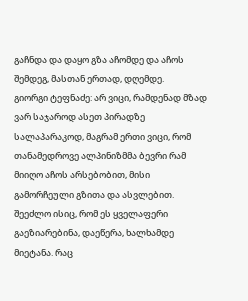გაჩნდა და დაყო გზა აჩომდე და აჩოს შემდეგ, მასთან ერთად, დღემდე.
გიორგი ტეფნაძე: არ ვიცი, რამდენად მზად ვარ საჯაროდ ასეთ პირადზე სალაპარაკოდ, მაგრამ ერთი ვიცი, რომ თანამედროვე ალპინიზმმა ბევრი რამ მიიღო აჩოს არსებობით, მისი გამორჩეული გზითა და ასვლებით. შეეძლო ისიც, რომ ეს ყველაფერი გაეზიარებინა, დაეწერა, ხალხამდე მიეტანა. რაც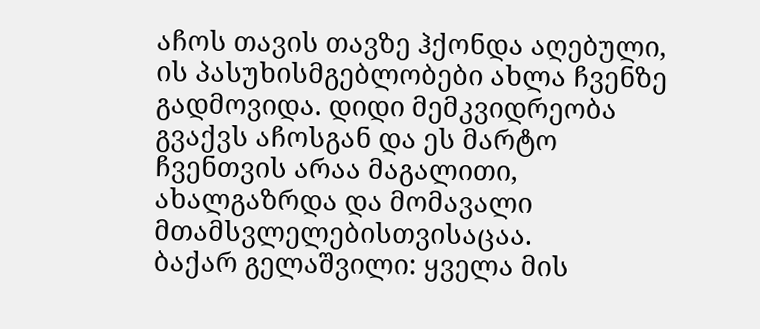აჩოს თავის თავზე ჰქონდა აღებული, ის პასუხისმგებლობები ახლა ჩვენზე გადმოვიდა. დიდი მემკვიდრეობა გვაქვს აჩოსგან და ეს მარტო ჩვენთვის არაა მაგალითი, ახალგაზრდა და მომავალი მთამსვლელებისთვისაცაა.
ბაქარ გელაშვილი: ყველა მის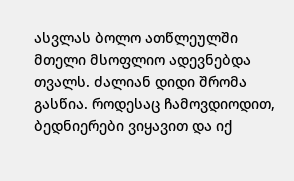ასვლას ბოლო ათწლეულში მთელი მსოფლიო ადევნებდა თვალს. ძალიან დიდი შრომა გასწია. როდესაც ჩამოვდიოდით, ბედნიერები ვიყავით და იქ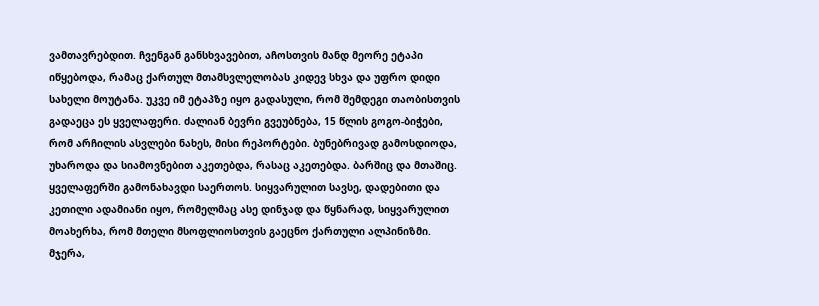ვამთავრებდით. ჩვენგან განსხვავებით, აჩოსთვის მანდ მეორე ეტაპი იწყებოდა, რამაც ქართულ მთამსვლელობას კიდევ სხვა და უფრო დიდი სახელი მოუტანა. უკვე იმ ეტაპზე იყო გადასული, რომ შემდეგი თაობისთვის გადაეცა ეს ყველაფერი. ძალიან ბევრი გვეუბნება, 15 წლის გოგო-ბიჭები, რომ არჩილის ასვლები ნახეს, მისი რეპორტები. ბუნებრივად გამოსდიოდა, უხაროდა და სიამოვნებით აკეთებდა, რასაც აკეთებდა. ბარშიც და მთაშიც. ყველაფერში გამონახავდი საერთოს. სიყვარულით სავსე, დადებითი და კეთილი ადამიანი იყო, რომელმაც ასე დინჯად და წყნარად, სიყვარულით მოახერხა, რომ მთელი მსოფლიოსთვის გაეცნო ქართული ალპინიზმი. მჯერა,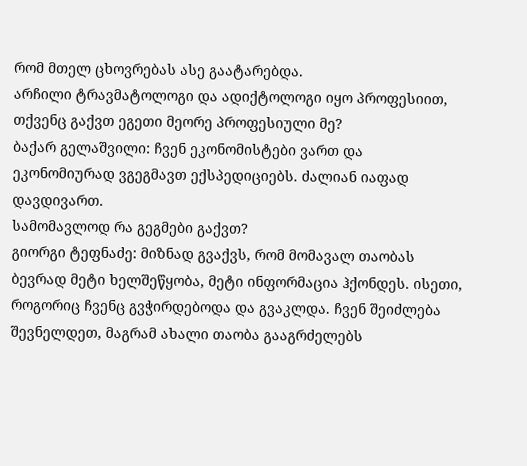რომ მთელ ცხოვრებას ასე გაატარებდა.
არჩილი ტრავმატოლოგი და ადიქტოლოგი იყო პროფესიით, თქვენც გაქვთ ეგეთი მეორე პროფესიული მე?
ბაქარ გელაშვილი: ჩვენ ეკონომისტები ვართ და ეკონომიურად ვგეგმავთ ექსპედიციებს. ძალიან იაფად დავდივართ.
სამომავლოდ რა გეგმები გაქვთ?
გიორგი ტეფნაძე: მიზნად გვაქვს, რომ მომავალ თაობას ბევრად მეტი ხელშეწყობა, მეტი ინფორმაცია ჰქონდეს. ისეთი, როგორიც ჩვენც გვჭირდებოდა და გვაკლდა. ჩვენ შეიძლება შევნელდეთ, მაგრამ ახალი თაობა გააგრძელებს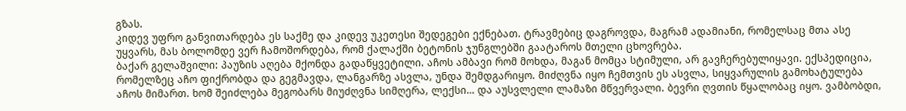გზას.
კიდევ უფრო განვითარდება ეს საქმე და კიდევ უკეთესი შედეგები ექნებათ. ტრავმებიც დაგროვდა, მაგრამ ადამიანი, რომელსაც მთა ასე უყვარს, მას ბოლომდე ვერ ჩამოშორდება, რომ ქალაქში ბეტონის ჯუნგლებში გაატაროს მთელი ცხოვრება.
ბაქარ გელაშვილი: პაუზის აღება მქონდა გადაწყვეტილი. აჩოს ამბავი რომ მოხდა, მაგან მომცა სტიმული, არ გავჩერებულიყავი. ექსპედიცია, რომელზეც აჩო ფიქრობდა და გეგმავდა, ლანგარზე ასვლა, უნდა შემდგარიყო. მიძღვნა იყო ჩემთვის ეს ასვლა, სიყვარულის გამოხატულება აჩოს მიმართ. ხომ შეიძლება მეგობარს მიუძღვნა სიმღერა, ლექსი… და აუსვლელი ლამაზი მწვერვალი. ბევრი ღვთის წყალობაც იყო. ვამბობდი,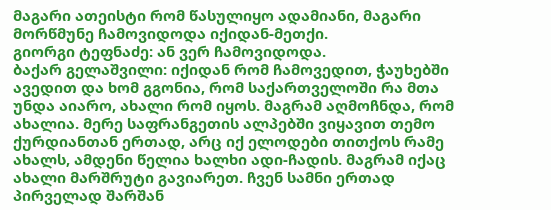მაგარი ათეისტი რომ წასულიყო ადამიანი, მაგარი მორწმუნე ჩამოვიდოდა იქიდან-მეთქი.
გიორგი ტეფნაძე: ან ვერ ჩამოვიდოდა.
ბაქარ გელაშვილი: იქიდან რომ ჩამოვედით, ჭაუხებში ავედით და ხომ გგონია, რომ საქართველოში რა მთა უნდა აიარო, ახალი რომ იყოს. მაგრამ აღმოჩნდა, რომ ახალია. მერე საფრანგეთის ალპებში ვიყავით თემო ქურდიანთან ერთად, არც იქ ელოდები თითქოს რამე ახალს, ამდენი წელია ხალხი ადი-ჩადის. მაგრამ იქაც ახალი მარშრუტი გავიარეთ. ჩვენ სამნი ერთად პირველად შარშან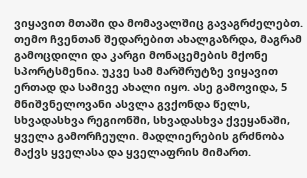ვიყავით მთაში და მომავალშიც გავაგრძელებთ. თემო ჩვენთან შედარებით ახალგაზრდა, მაგრამ გამოცდილი და კარგი მონაცემების მქონე სპორტსმენია. უკვე სამ მარშრუტზე ვიყავით ერთად და სამივე ახალი იყო. ასე გამოვიდა, 5 მნიშვნელოვანი ასვლა გვქონდა წელს, სხვადასხვა რეგიონში, სხვადასხვა ქვეყანაში, ყველა გამორჩეული. მადლიერების გრძნობა მაქვს ყველასა და ყველაფრის მიმართ.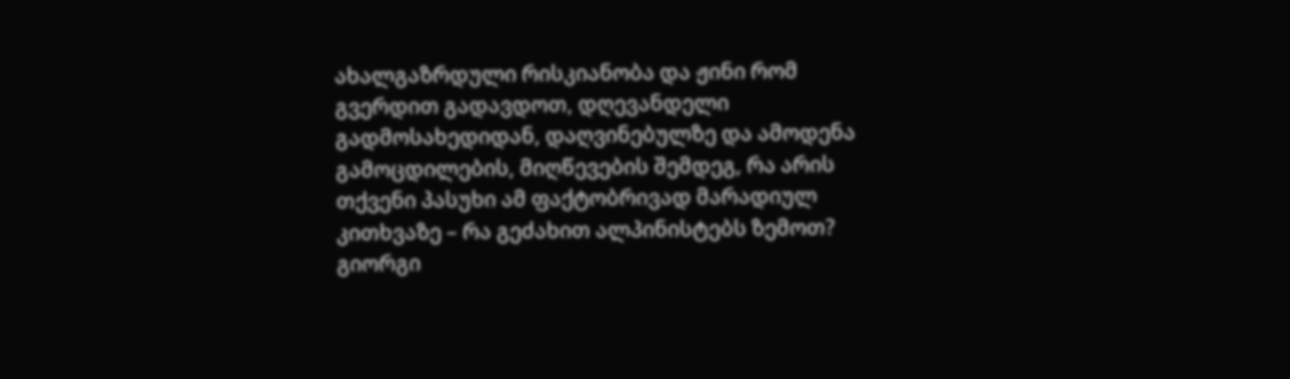ახალგაზრდული რისკიანობა და ჟინი რომ გვერდით გადავდოთ, დღევანდელი გადმოსახედიდან, დაღვინებულზე და ამოდენა გამოცდილების, მიღწევების შემდეგ, რა არის თქვენი პასუხი ამ ფაქტობრივად მარადიულ კითხვაზე – რა გეძახით ალპინისტებს ზემოთ?
გიორგი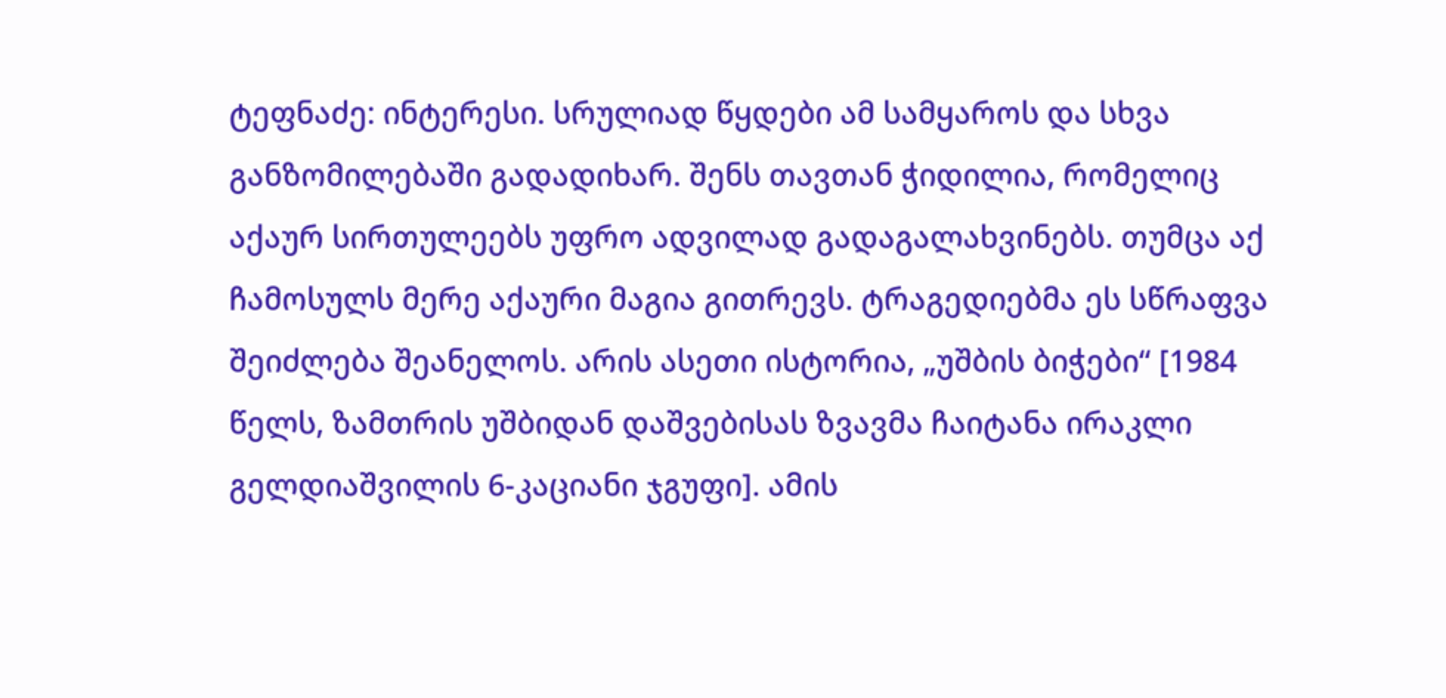ტეფნაძე: ინტერესი. სრულიად წყდები ამ სამყაროს და სხვა განზომილებაში გადადიხარ. შენს თავთან ჭიდილია, რომელიც აქაურ სირთულეებს უფრო ადვილად გადაგალახვინებს. თუმცა აქ ჩამოსულს მერე აქაური მაგია გითრევს. ტრაგედიებმა ეს სწრაფვა შეიძლება შეანელოს. არის ასეთი ისტორია, „უშბის ბიჭები“ [1984 წელს, ზამთრის უშბიდან დაშვებისას ზვავმა ჩაიტანა ირაკლი გელდიაშვილის 6-კაციანი ჯგუფი]. ამის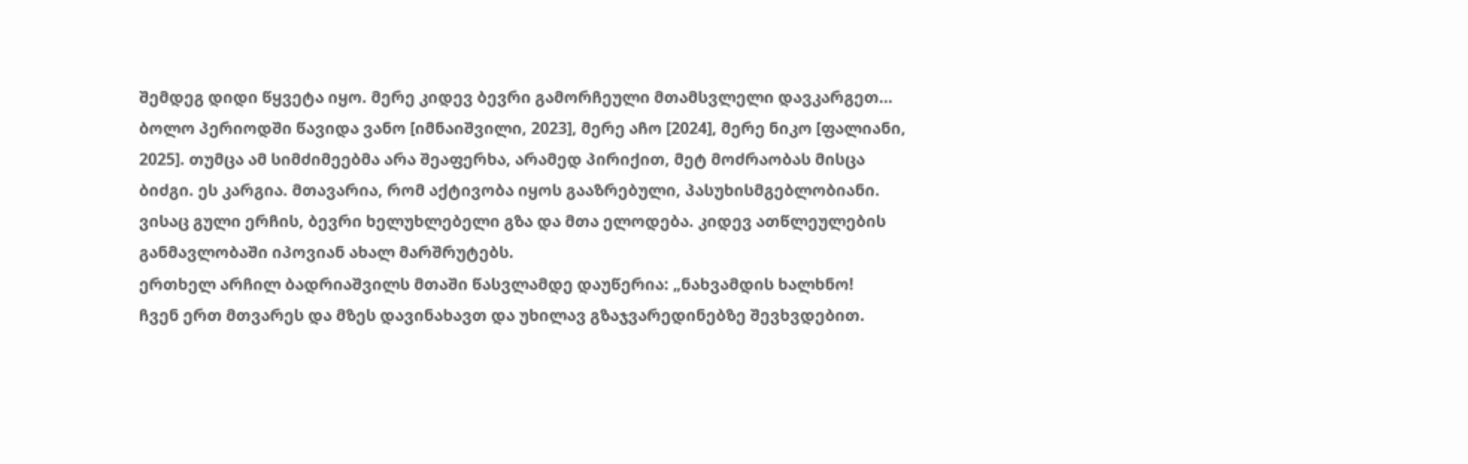შემდეგ დიდი წყვეტა იყო. მერე კიდევ ბევრი გამორჩეული მთამსვლელი დავკარგეთ… ბოლო პერიოდში წავიდა ვანო [იმნაიშვილი, 2023], მერე აჩო [2024], მერე ნიკო [ფალიანი, 2025]. თუმცა ამ სიმძიმეებმა არა შეაფერხა, არამედ პირიქით, მეტ მოძრაობას მისცა ბიძგი. ეს კარგია. მთავარია, რომ აქტივობა იყოს გააზრებული, პასუხისმგებლობიანი. ვისაც გული ერჩის, ბევრი ხელუხლებელი გზა და მთა ელოდება. კიდევ ათწლეულების განმავლობაში იპოვიან ახალ მარშრუტებს.
ერთხელ არჩილ ბადრიაშვილს მთაში წასვლამდე დაუწერია: „ნახვამდის ხალხნო!
ჩვენ ერთ მთვარეს და მზეს დავინახავთ და უხილავ გზაჯვარედინებზე შევხვდებით.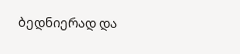ბედნიერად და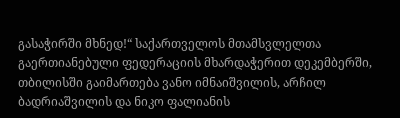გასაჭირში მხნედ!“ საქართველოს მთამსვლელთა გაერთიანებული ფედერაციის მხარდაჭერით დეკემბერში, თბილისში გაიმართება ვანო იმნაიშვილის, არჩილ ბადრიაშვილის და ნიკო ფალიანის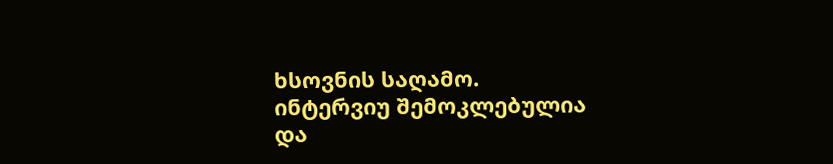ხსოვნის საღამო.
ინტერვიუ შემოკლებულია
და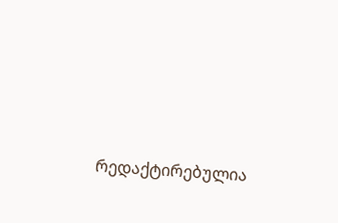რედაქტირებულია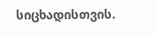სიცხადისთვის.